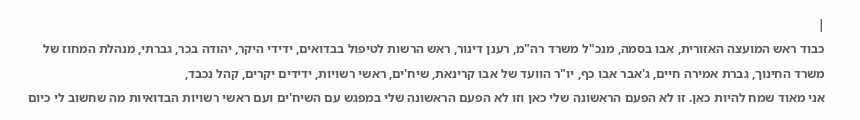|
כבוד ראש המועצה האזורית, אבו בסמה, מנכ"ל משרד רה"מ, רענן דינור, ראש הרשות לטיפול בבדואים, ידידי היקר, יהודה בכר, גברתי, מנהלת המחוז של משרד החינוך, גברת אמירה חיים, ג'אבר אבו כף, יו"ר הוועד של אבו קרינאת, שיח'ים, ראשי רשויות, ידידים יקרים, קהל נכבד,
אני מאוד שמח להיות כאן. זו לא הפעם הראשונה שלי כאן וזו לא הפעם הראשונה שלי במפגש עם השיח'ים ועם ראשי רשויות הבדואיות מה שחשוב לי כיום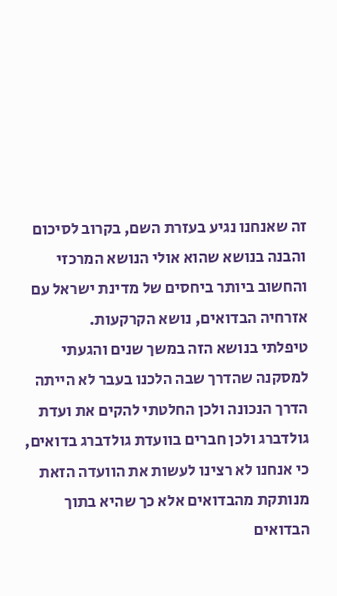זה שאנחנו נגיע בעזרת השם, בקרוב לסיכום והבנה בנושא שהוא אולי הנושא המרכזי והחשוב ביותר ביחסים של מדינת ישראל עם אזרחיה הבדואים, נושא הקרקעות.
טיפלתי בנושא הזה במשך שנים והגעתי למסקנה שהדרך שבה הלכנו בעבר לא הייתה הדרך הנכונה ולכן החלטתי להקים את ועדת גולדברג ולכן חברים בוועדת גולדברג בדואים, כי אנחנו לא רצינו לעשות את הוועדה הזאת מנותקת מהבדואים אלא כך שהיא בתוך הבדואים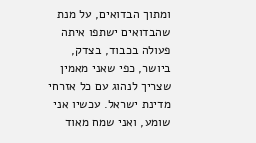ומתוך הבדואים, על מנת שהבדואים ישתפו איתה פעולה בכבוד, בצדק, ביושר, כפי שאני מאמין שצריך לנהוג עם כל אזרחי מדינת ישראל. עכשיו אני שומע, ואני שמח מאוד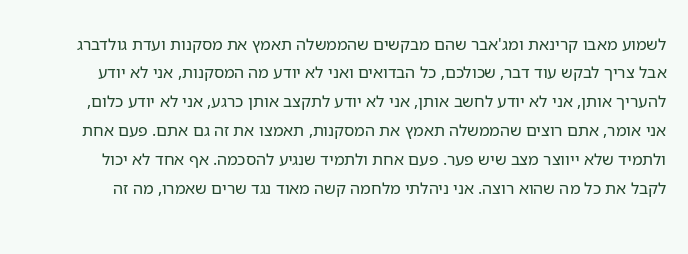לשמוע מאבו קרינאת ומג'אבר שהם מבקשים שהממשלה תאמץ את מסקנות ועדת גולדברג אבל צריך לבקש עוד דבר, שכולכם, כל הבדואים ואני לא יודע מה המסקנות, אני לא יודע להעריך אותן, אני לא יודע לחשב אותן, אני לא יודע לתקצב אותן כרגע, אני לא יודע כלום, אני אומר, אתם רוצים שהממשלה תאמץ את המסקנות, תאמצו את זה גם אתם. פעם אחת ולתמיד שלא ייווצר מצב שיש פער. פעם אחת ולתמיד שנגיע להסכמה. אף אחד לא יכול לקבל את כל מה שהוא רוצה. אני ניהלתי מלחמה קשה מאוד נגד שרים שאמרו, מה זה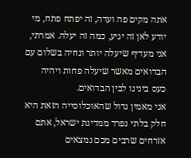אתה מקים פה ועדה, זה יפתח פתח, מי יודע לאן זה יגיע, כמה זה יעלה. אמרתי, אני מעדיף שיעלה יותר ונחיה בשלום עם הבדואים מאשר שיעלה פחות ויהיה כעס בינינו לבין הבדואים.
אני מאמין גדול שהאוכלוסייה הזאת היא חלק בלתי נפרד ממדינת ישראל, אתם אזרחים שרבים מכם נמצאים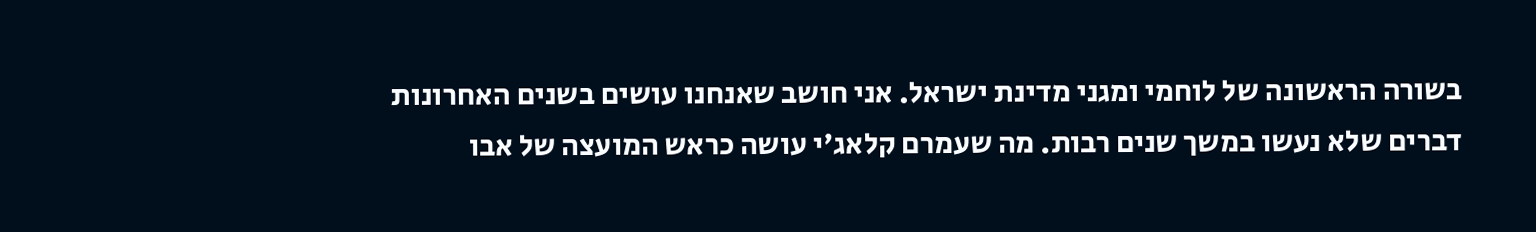בשורה הראשונה של לוחמי ומגני מדינת ישראל. אני חושב שאנחנו עושים בשנים האחרונות דברים שלא נעשו במשך שנים רבות. מה שעמרם קלאג'י עושה כראש המועצה של אבו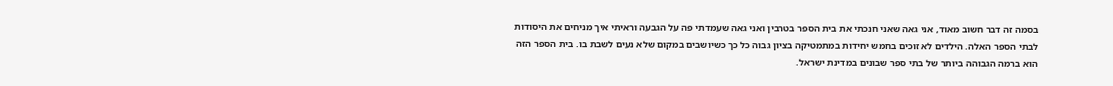בסמה זה דבר חשוב מאוד, אני גאה שאני חנכתי את בית הספר בטרבין ואני גאה שעמדתי פה על הגבעה וראיתי איך מניחים את היסודות לבתי הספר האלה. הילדים לא זוכים בחמש יחידות במתמטיקה בציון גבוה כל כך כשיושבים במקום שלא נעים לשבת בו. בית הספר הזה הוא ברמה הגבוהה ביותר של בתי ספר שבונים במדינת ישראל.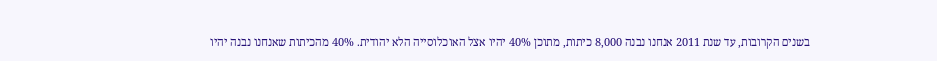בשנים הקרובות, עד שנת 2011 אנחנו נבנה 8,000 כיתות, מתוכן 40% יהיו אצל האוכלוסייה הלא יהודית. 40% מהכיתות שאנחנו נבנה יהיו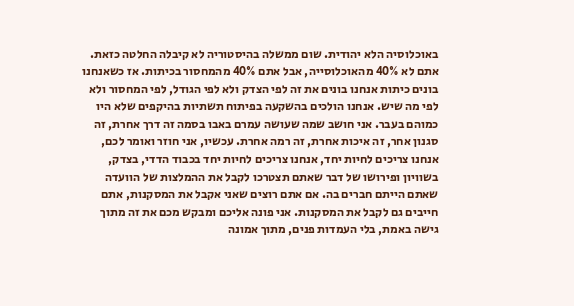באוכלוסיה הלא יהודית. שום ממשלה בהיסטוריה לא קיבלה החלטה כזאת. אתם לא 40% מהאוכלוסייה, אבל אתם 40% מהמחסור בכיתות. אז כשאנחנו בונים כיתות אנחנו בונים את זה לפי הצדק ולא לפי הגודל, לפי המחסור ולא לפי מה שיש. אנחנו הולכים בהשקעה בפיתוח תשתיות בהיקפים שלא היו כמוהם בעבר. אני חושב שמה שעושה עמרם באבו בסמה זה דרך אחרת, זה סגנון אחר, זה איכות אחרת, זה רמה אחרת. עכשיו, אני חוזר ואומר לכם, אנחנו צריכים לחיות יחד, אנחנו צריכים לחיות יחד בכבוד הדדי, בצדק, בשוויון ופירושו של דבר שאתם תצטרכו לקבל את ההמלצות של הוועדה שאתם הייתם חברים בה. אם אתם רוצים שאני אקבל את המסקנות, אתם חייבים גם לקבל את המסקנות. אני פונה אליכם ומבקש מכם את זה מתוך גישה באמת, בלי העמדות פנים, מתוך אמונה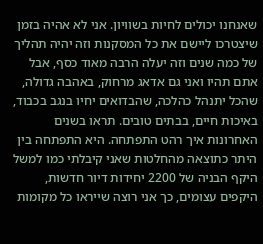שאנחנו יכולים לחיות בשוויון. אני לא אהיה בזמן שיצטרכו ליישם את כל המסקנות וזה יהיה תהליך של כמה שנים וזה יעלה הרבה מאוד כסף, אבל אתם תהיו ואני גם אדאג מרחוק, באהבה גדולה, שהכל יתנהל כהלכה, שהבדואים יחיו בנגב בכבוד, באיכות חיים, בבתים טובים. תראו בשנים האחרונות איך רהט התפתחה. היא התפתחה בין היתר כתוצאה מהחלטות שאני קיבלתי כמו למשל היקף הבניה של 2200 יחידות דיור חדשות, היקפים עצומים, כך אני רוצה שייראו כל מקומות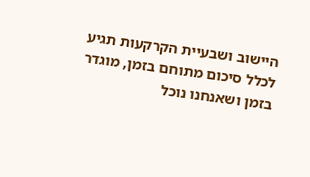היישוב ושבעיית הקרקעות תגיע לכלל סיכום מתוחם בזמן, מוגדר בזמן ושאנחנו נוכל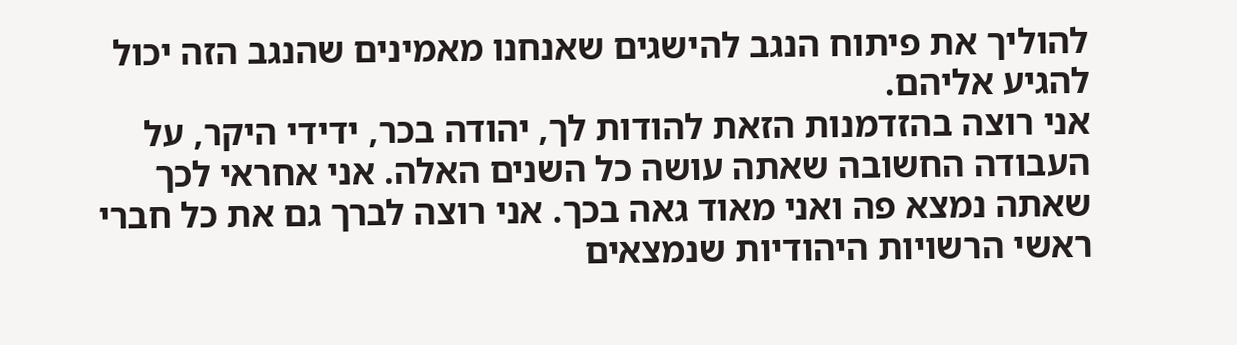להוליך את פיתוח הנגב להישגים שאנחנו מאמינים שהנגב הזה יכול להגיע אליהם.
אני רוצה בהזדמנות הזאת להודות לך, יהודה בכר, ידידי היקר, על העבודה החשובה שאתה עושה כל השנים האלה. אני אחראי לכך שאתה נמצא פה ואני מאוד גאה בכך. אני רוצה לברך גם את כל חברי ראשי הרשויות היהודיות שנמצאים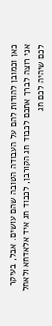כאן וכמובן להודות להם על העבודה הטובה שהם עושים. אבל, בעיקר אני רוצה לברך אתכם לכבוד חג הקורבן, לכבוד חג איד אלאדחא ולאחל לכם שיהיה לכם חג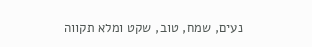נעים, שמח, טוב, שקט ומלא תקווה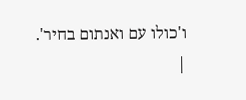ו'כולו עם ואנתום בחיר'.
|